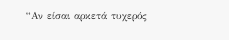“Αν είσαι αρκετά τυχερός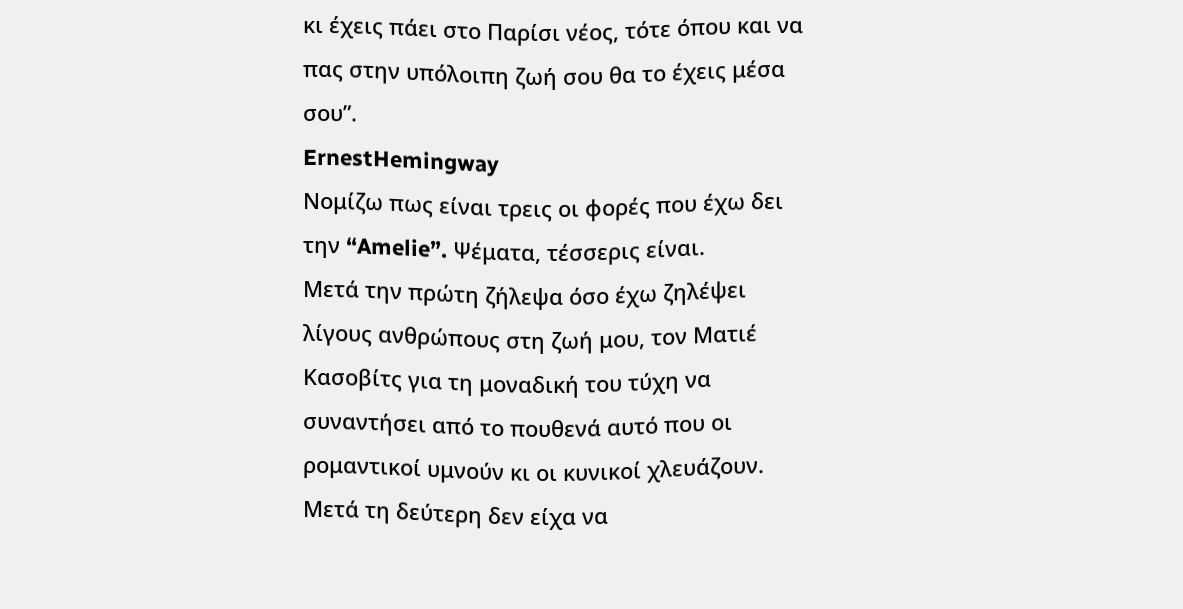κι έχεις πάει στο Παρίσι νέος, τότε όπου και να πας στην υπόλοιπη ζωή σου θα το έχεις μέσα σου”.
ErnestHemingway
Νομίζω πως είναι τρεις οι φορές που έχω δει την “Amelie”. Ψέματα, τέσσερις είναι.
Μετά την πρώτη ζήλεψα όσο έχω ζηλέψει λίγους ανθρώπους στη ζωή μου, τον Ματιέ Κασοβίτς για τη μοναδική του τύχη να συναντήσει από το πουθενά αυτό που οι ρομαντικοί υμνούν κι οι κυνικοί χλευάζουν.
Μετά τη δεύτερη δεν είχα να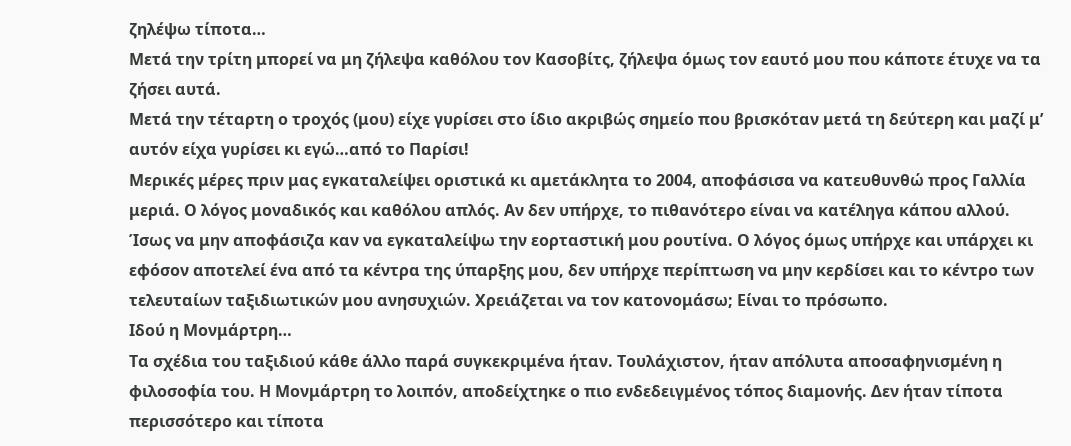ζηλέψω τίποτα…
Μετά την τρίτη μπορεί να μη ζήλεψα καθόλου τον Κασοβίτς, ζήλεψα όμως τον εαυτό μου που κάποτε έτυχε να τα ζήσει αυτά.
Μετά την τέταρτη ο τροχός (μου) είχε γυρίσει στο ίδιο ακριβώς σημείο που βρισκόταν μετά τη δεύτερη και μαζί μ’ αυτόν είχα γυρίσει κι εγώ…από το Παρίσι!
Μερικές μέρες πριν μας εγκαταλείψει οριστικά κι αμετάκλητα το 2004, αποφάσισα να κατευθυνθώ προς Γαλλία μεριά. Ο λόγος μοναδικός και καθόλου απλός. Αν δεν υπήρχε, το πιθανότερο είναι να κατέληγα κάπου αλλού. Ίσως να μην αποφάσιζα καν να εγκαταλείψω την εορταστική μου ρουτίνα. Ο λόγος όμως υπήρχε και υπάρχει κι εφόσον αποτελεί ένα από τα κέντρα της ύπαρξης μου, δεν υπήρχε περίπτωση να μην κερδίσει και το κέντρο των τελευταίων ταξιδιωτικών μου ανησυχιών. Χρειάζεται να τον κατονομάσω; Είναι το πρόσωπο.
Ιδού η Μονμάρτρη…
Τα σχέδια του ταξιδιού κάθε άλλο παρά συγκεκριμένα ήταν. Τουλάχιστον, ήταν απόλυτα αποσαφηνισμένη η φιλοσοφία του. Η Μονμάρτρη το λοιπόν, αποδείχτηκε ο πιο ενδεδειγμένος τόπος διαμονής. Δεν ήταν τίποτα περισσότερο και τίποτα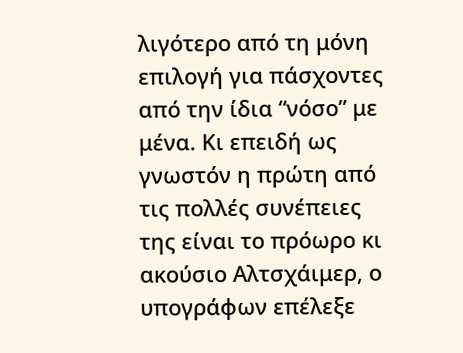λιγότερο από τη μόνη επιλογή για πάσχοντες από την ίδια “νόσο” με μένα. Κι επειδή ως γνωστόν η πρώτη από τις πολλές συνέπειες της είναι το πρόωρο κι ακούσιο Αλτσχάιμερ, ο υπογράφων επέλεξε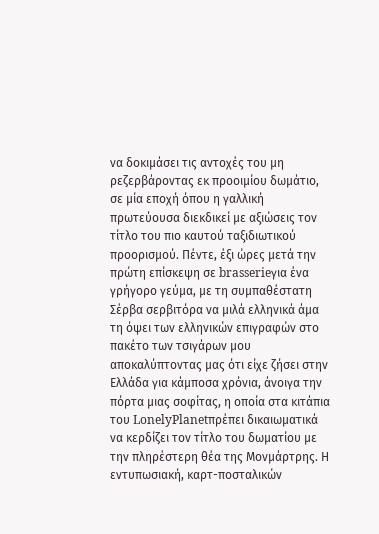να δοκιμάσει τις αντοχές του μη ρεζερβάροντας εκ προοιμίου δωμάτιο, σε μία εποχή όπου η γαλλική πρωτεύουσα διεκδικεί με αξιώσεις τον τίτλο του πιο καυτού ταξιδιωτικού προορισμού. Πέντε, έξι ώρες μετά την πρώτη επίσκεψη σε brasserieγια ένα γρήγορο γεύμα, με τη συμπαθέστατη Σέρβα σερβιτόρα να μιλά ελληνικά άμα τη όψει των ελληνικών επιγραφών στο πακέτο των τσιγάρων μου αποκαλύπτοντας μας ότι είχε ζήσει στην Ελλάδα για κάμποσα χρόνια, άνοιγα την πόρτα μιας σοφίτας, η οποία στα κιτάπια του LonelyPlanetπρέπει δικαιωματικά να κερδίζει τον τίτλο του δωματίου με την πληρέστερη θέα της Μονμάρτρης. Η εντυπωσιακή, καρτ-ποσταλικών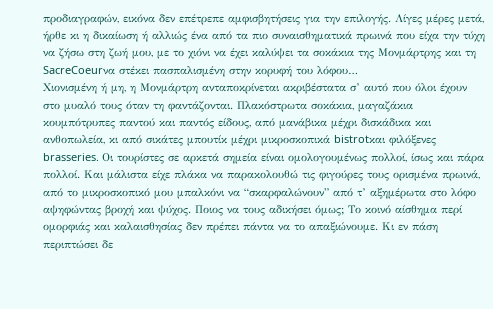προδιαγραφών, εικόνα δεν επέτρεπε αμφισβητήσεις για την επιλογής. Λίγες μέρες μετά, ήρθε κι η δικαίωση ή αλλιώς ένα από τα πιο συναισθηματικά πρωινά που είχα την τύχη να ζήσω στη ζωή μου, με το χιόνι να έχει καλύψει τα σοκάκια της Μονμάρτρης και τη SacreCoeurνα στέκει πασπαλισμένη στην κορυφή του λόφου…
Χιονισμένη ή μη, η Μονμάρτρη ανταποκρίνεται ακριβέστατα σ’ αυτό που όλοι έχουν στο μυαλό τους όταν τη φαντάζονται. Πλακόστρωτα σοκάκια, μαγαζάκια κουμπότρυπες παντού και παντός είδους, από μανάβικα μέχρι δισκάδικα και ανθοπωλεία, κι από σικάτες μπουτίκ μέχρι μικροσκοπικά bistrotκαι φιλόξενες brasseries. Οι τουρίστες σε αρκετά σημεία είναι ομολογουμένως πολλοί, ίσως και πάρα πολλοί. Και μάλιστα είχε πλάκα να παρακολουθώ τις φιγούρες τους ορισμένα πρωινά, από το μικροσκοπικό μου μπαλκόνι να “σκαρφαλώνουν” από τ’ αξημέρωτα στο λόφο αψηφώντας βροχή και ψύχος. Ποιος να τους αδικήσει όμως; Το κοινό αίσθημα περί ομορφιάς και καλαισθησίας δεν πρέπει πάντα να το απαξιώνουμε. Κι εν πάση περιπτώσει δε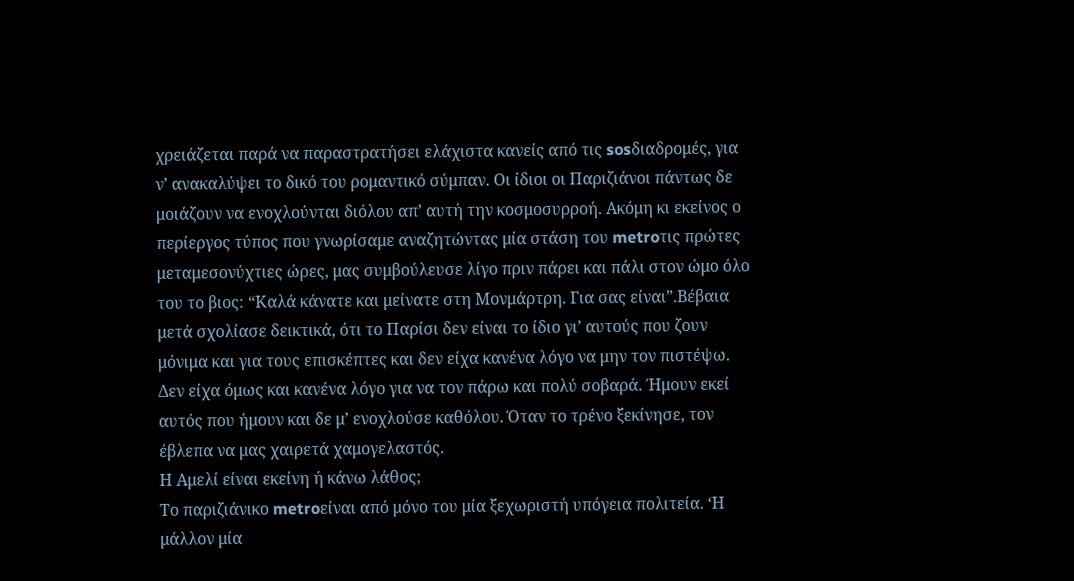χρειάζεται παρά να παραστρατήσει ελάχιστα κανείς από τις sosδιαδρομές, για ν’ ανακαλύψει το δικό του ρομαντικό σύμπαν. Οι ίδιοι οι Παριζιάνοι πάντως δε μοιάζουν να ενοχλούνται διόλου απ’ αυτή την κοσμοσυρροή. Ακόμη κι εκείνος ο περίεργος τύπος που γνωρίσαμε αναζητώντας μία στάση του metroτις πρώτες μεταμεσονύχτιες ώρες, μας συμβούλευσε λίγο πριν πάρει και πάλι στον ώμο όλο του το βιος: “Καλά κάνατε και μείνατε στη Μονμάρτρη. Για σας είναι”.Βέβαια μετά σχολίασε δεικτικά, ότι το Παρίσι δεν είναι το ίδιο γι’ αυτούς που ζουν μόνιμα και για τους επισκέπτες και δεν είχα κανένα λόγο να μην τον πιστέψω. Δεν είχα όμως και κανένα λόγο για να τον πάρω και πολύ σοβαρά. Ήμουν εκεί αυτός που ήμουν και δε μ’ ενοχλούσε καθόλου. Όταν το τρένο ξεκίνησε, τον έβλεπα να μας χαιρετά χαμογελαστός.
Η Αμελί είναι εκείνη ή κάνω λάθος;
Το παριζιάνικο metroείναι από μόνο του μία ξεχωριστή υπόγεια πολιτεία. ‘Η μάλλον μία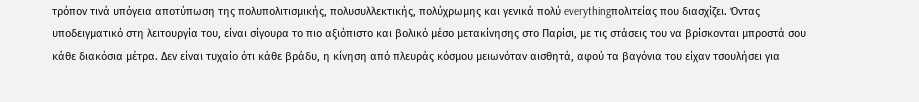τρόπον τινά υπόγεια αποτύπωση της πολυπολιτισμικής, πολυσυλλεκτικής, πολύχρωμης και γενικά πολύ everythingπολιτείας που διασχίζει. Όντας υποδειγματικό στη λειτουργία του, είναι σίγουρα το πιο αξιόπιστο και βολικό μέσο μετακίνησης στο Παρίσι, με τις στάσεις του να βρίσκονται μπροστά σου κάθε διακόσια μέτρα. Δεν είναι τυχαίο ότι κάθε βράδυ, η κίνηση από πλευράς κόσμου μειωνόταν αισθητά, αφού τα βαγόνια του είχαν τσουλήσει για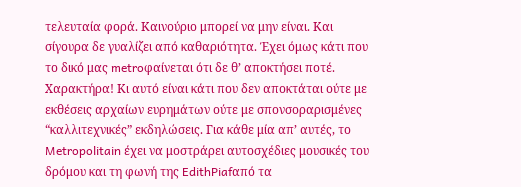τελευταία φορά. Καινούριο μπορεί να μην είναι. Και σίγουρα δε γυαλίζει από καθαριότητα. Έχει όμως κάτι που το δικό μας metroφαίνεται ότι δε θ’ αποκτήσει ποτέ. Χαρακτήρα! Κι αυτό είναι κάτι που δεν αποκτάται ούτε με εκθέσεις αρχαίων ευρημάτων ούτε με σπονσοραρισμένες “καλλιτεχνικές” εκδηλώσεις. Για κάθε μία απ’ αυτές, το Metropolitain έχει να μοστράρει αυτοσχέδιες μουσικές του δρόμου και τη φωνή της EdithPiafαπό τα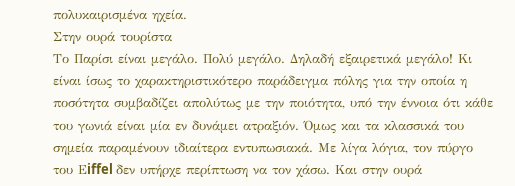πολυκαιρισμένα ηχεία.
Στην ουρά τουρίστα
Το Παρίσι είναι μεγάλο. Πολύ μεγάλο. Δηλαδή εξαιρετικά μεγάλο! Κι είναι ίσως το χαρακτηριστικότερο παράδειγμα πόλης για την οποία η ποσότητα συμβαδίζει απολύτως με την ποιότητα, υπό την έννοια ότι κάθε του γωνιά είναι μία εν δυνάμει ατραξιόν. Όμως και τα κλασσικά του σημεία παραμένουν ιδιαίτερα εντυπωσιακά. Με λίγα λόγια, τον πύργο του Εiffel δεν υπήρχε περίπτωση να τον χάσω. Και στην ουρά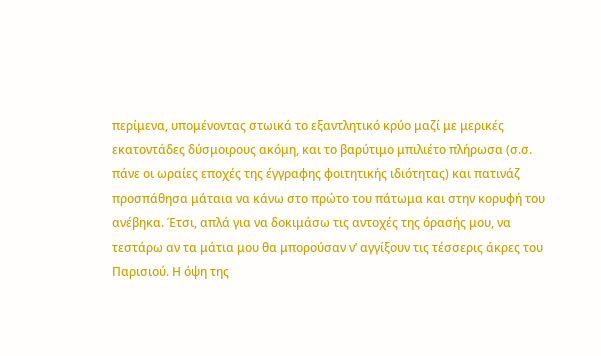περίμενα, υπομένοντας στωικά το εξαντλητικό κρύο μαζί με μερικές εκατοντάδες δύσμοιρους ακόμη, και το βαρύτιμο μπιλιέτο πλήρωσα (σ.σ. πάνε οι ωραίες εποχές της έγγραφης φοιτητικής ιδιότητας) και πατινάζ προσπάθησα μάταια να κάνω στο πρώτο του πάτωμα και στην κορυφή του ανέβηκα. Έτσι, απλά για να δοκιμάσω τις αντοχές της όρασής μου, να τεστάρω αν τα μάτια μου θα μπορούσαν ν’ αγγίξουν τις τέσσερις άκρες του Παρισιού. Η όψη της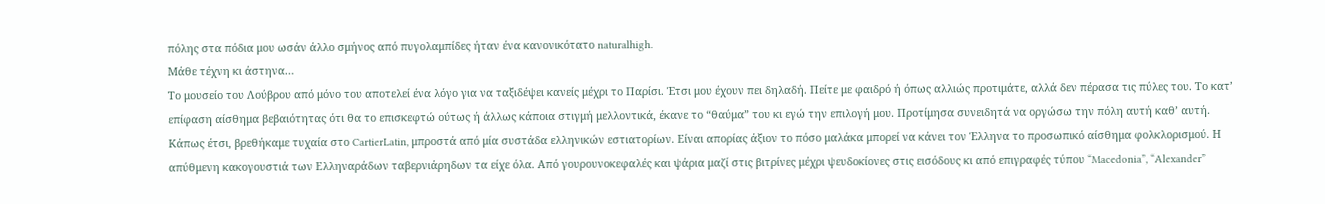πόλης στα πόδια μου ωσάν άλλο σμήνος από πυγολαμπίδες ήταν ένα κανονικότατο naturalhigh.
Μάθε τέχνη κι άστηνα…
Το μουσείο του Λούβρου από μόνο του αποτελεί ένα λόγο για να ταξιδέψει κανείς μέχρι το Παρίσι. Έτσι μου έχουν πει δηλαδή. Πείτε με φαιδρό ή όπως αλλιώς προτιμάτε, αλλά δεν πέρασα τις πύλες του. Το κατ’ επίφαση αίσθημα βεβαιότητας ότι θα το επισκεφτώ ούτως ή άλλως κάποια στιγμή μελλοντικά, έκανε το “θαύμα” του κι εγώ την επιλογή μου. Προτίμησα συνειδητά να οργώσω την πόλη αυτή καθ’ αυτή. Κάπως έτσι, βρεθήκαμε τυχαία στο CartierLatin, μπροστά από μία συστάδα ελληνικών εστιατορίων. Είναι απορίας άξιον το πόσο μαλάκα μπορεί να κάνει τον Έλληνα το προσωπικό αίσθημα φολκλορισμού. Η απύθμενη κακογουστιά των Ελληναράδων ταβερνιάρηδων τα είχε όλα. Από γουρουνοκεφαλές και ψάρια μαζί στις βιτρίνες μέχρι ψευδοκίονες στις εισόδους κι από επιγραφές τύπου “Macedonia”, “Alexander”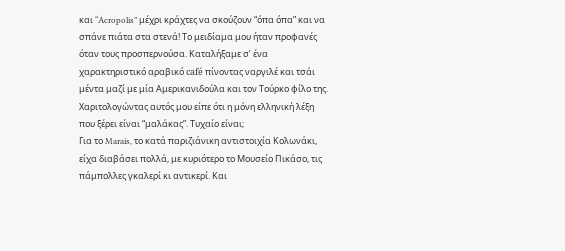και “Acropolis” μέχρι κράχτες να σκούζουν “όπα όπα” και να σπάνε πιάτα στα στενά! Το μειδίαμα μου ήταν προφανές όταν τους προσπερνούσα. Καταλήξαμε σ’ ένα χαρακτηριστικό αραβικό café πίνοντας ναργιλέ και τσάι μέντα μαζί με μία Αμερικανιδούλα και τον Τούρκο φίλο της. Χαριτολογώντας αυτός μου είπε ότι η μόνη ελληνική λέξη που ξέρει είναι “μαλάκας”. Τυχαίο είναι;
Για το Marais, το κατά παριζιάνικη αντιστοιχία Κολωνάκι, είχα διαβάσει πολλά, με κυριότερο το Μουσείο Πικάσο, τις πάμπολλες γκαλερί κι αντικερί. Και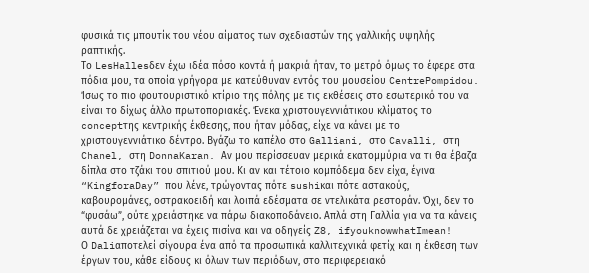φυσικά τις μπουτίκ του νέου αίματος των σχεδιαστών της γαλλικής υψηλής ραπτικής.
Το LesHallesδεν έχω ιδέα πόσο κοντά ή μακριά ήταν, το μετρό όμως το έφερε στα πόδια μου, τα οποία γρήγορα με κατεύθυναν εντός του μουσείου CentrePompidou. Ίσως το πιο φουτουριστικό κτίριο της πόλης με τις εκθέσεις στο εσωτερικό του να είναι το δίχως άλλο πρωτοποριακές. Ένεκα χριστουγεννιάτικου κλίματος το conceptτης κεντρικής έκθεσης, που ήταν μόδας, είχε να κάνει με το χριστουγεννιάτικο δέντρο. Βγάζω το καπέλο στο Galliani, στο Cavalli, στη Chanel, στη DonnaKaran. Αν μου περίσσευαν μερικά εκατομμύρια να τι θα έβαζα δίπλα στο τζάκι του σπιτιού μου. Κι αν και τέτοιο κομπόδεμα δεν είχα, έγινα “KingforaDay” που λένε, τρώγοντας πότε sushiκαι πότε αστακούς, καβουρομάνες, οστρακοειδή και λοιπά εδέσματα σε ντελικάτα ρεστοράν. Όχι, δεν το “φυσάω”, ούτε χρειάστηκε να πάρω διακοποδάνειο. Απλά στη Γαλλία για να τα κάνεις αυτά δε χρειάζεται να έχεις πισίνα και να οδηγείς Z8, ifyouknowwhatImean!
Ο Daliαποτελεί σίγουρα ένα από τα προσωπικά καλλιτεχνικά φετίχ και η έκθεση των έργων του, κάθε είδους κι όλων των περιόδων, στο περιφερειακό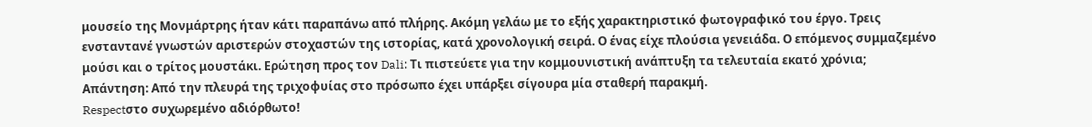μουσείο της Μονμάρτρης ήταν κάτι παραπάνω από πλήρης. Ακόμη γελάω με το εξής χαρακτηριστικό φωτογραφικό του έργο. Τρεις ενσταντανέ γνωστών αριστερών στοχαστών της ιστορίας, κατά χρονολογική σειρά. Ο ένας είχε πλούσια γενειάδα. Ο επόμενος συμμαζεμένο μούσι και ο τρίτος μουστάκι. Ερώτηση προς τον Dali: Τι πιστεύετε για την κομμουνιστική ανάπτυξη τα τελευταία εκατό χρόνια;
Απάντηση: Από την πλευρά της τριχοφυίας στο πρόσωπο έχει υπάρξει σίγουρα μία σταθερή παρακμή.
Respectστο συχωρεμένο αδιόρθωτο!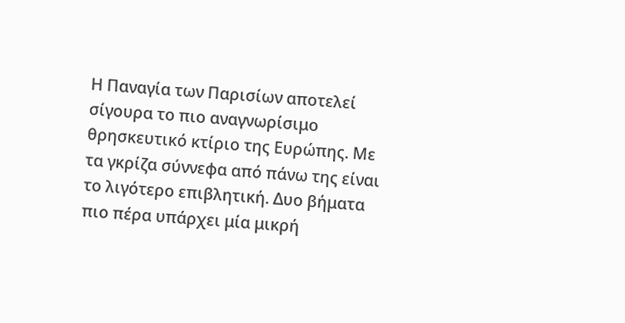Η Παναγία των Παρισίων αποτελεί σίγουρα το πιο αναγνωρίσιμο θρησκευτικό κτίριο της Ευρώπης. Με τα γκρίζα σύννεφα από πάνω της είναι το λιγότερο επιβλητική. Δυο βήματα πιο πέρα υπάρχει μία μικρή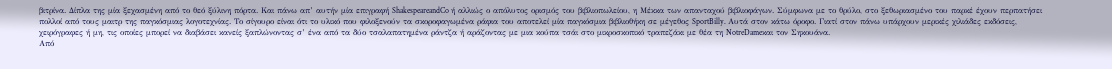βιτρίνα. Δίπλα της μία ξεχασμένη από το θεό ξύλινη πόρτα. Και πάνω απ’ αυτήν μία επιγραφή ShakespeareandCo ή αλλιώς ο απόλυτος ορισμός του βιβλιοπωλείου, η Μέκκα των απανταχού βιβλιοφάγων. Σύμφωνα με το θρύλο, στο ξεθωριασμένο του παρκέ έχουν περπατήσει πολλοί από τους μαιτρ της παγκόσμιας λογοτεχνίας. Το σίγουρο είναι ότι το υλικό που φιλοξενούν τα σκοροφαγωμένα ράφια του αποτελεί μία παγκόσμια βιβλιοθήκη σε μέγεθος SportBilly. Αυτά στον κάτω όροφο. Γιατί στον πάνω υπάρχουν μερικές χιλιάδες εκδόσεις, χειρόγραφες ή μη, τις οποίες μπορεί να διαβάσει κανείς ξαπλώνοντας σ’ ένα από τα δύο τσαλαπατημένα ράντζα ή αράζοντας με μια κούπα τσάι στο μικροσκοπικό τραπεζάκι με θέα τη NotreDameκαι τον Σηκουάνα.
Από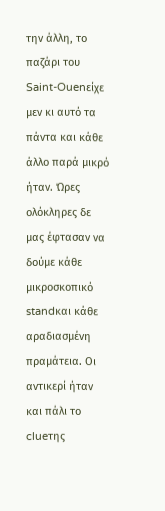την άλλη, το παζάρι του Saint-Ouenείχε μεν κι αυτό τα πάντα και κάθε άλλο παρά μικρό ήταν. Ώρες ολόκληρες δε μας έφτασαν να δούμε κάθε μικροσκοπικό standκαι κάθε αραδιασμένη πραμάτεια. Οι αντικερί ήταν και πάλι το clueτης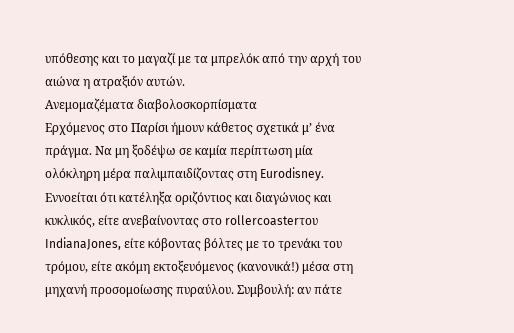υπόθεσης και το μαγαζί με τα μπρελόκ από την αρχή του αιώνα η ατραξιόν αυτών.
Ανεμομαζέματα διαβολοσκορπίσματα
Ερχόμενος στο Παρίσι ήμουν κάθετος σχετικά μ’ ένα πράγμα. Να μη ξοδέψω σε καμία περίπτωση μία ολόκληρη μέρα παλιμπαιδίζοντας στη Eurodisney. Εννοείται ότι κατέληξα οριζόντιος και διαγώνιος και κυκλικός, είτε ανεβαίνοντας στο rollercoasterτου IndianaJones, είτε κόβοντας βόλτες με το τρενάκι του τρόμου, είτε ακόμη εκτοξευόμενος (κανονικά!) μέσα στη μηχανή προσομοίωσης πυραύλου. Συμβουλή: αν πάτε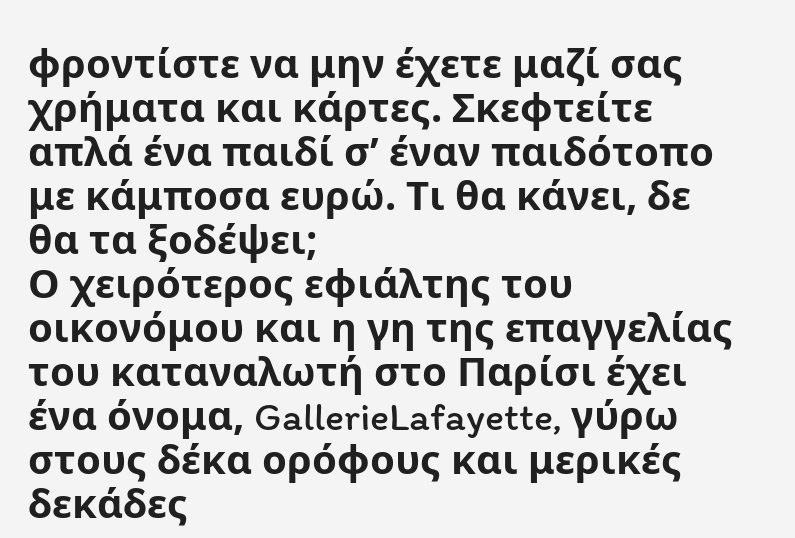φροντίστε να μην έχετε μαζί σας χρήματα και κάρτες. Σκεφτείτε απλά ένα παιδί σ’ έναν παιδότοπο με κάμποσα ευρώ. Τι θα κάνει, δε θα τα ξοδέψει;
Ο χειρότερος εφιάλτης του οικονόμου και η γη της επαγγελίας του καταναλωτή στο Παρίσι έχει ένα όνομα, GallerieLafayette, γύρω στους δέκα ορόφους και μερικές δεκάδες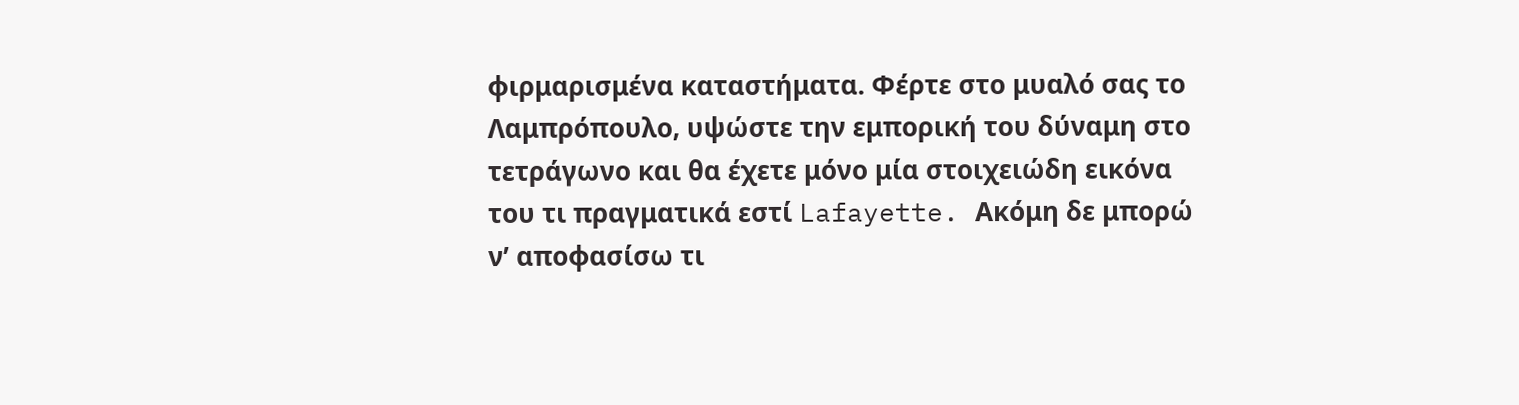φιρμαρισμένα καταστήματα. Φέρτε στο μυαλό σας το Λαμπρόπουλο, υψώστε την εμπορική του δύναμη στο τετράγωνο και θα έχετε μόνο μία στοιχειώδη εικόνα του τι πραγματικά εστί Lafayette. Ακόμη δε μπορώ ν’ αποφασίσω τι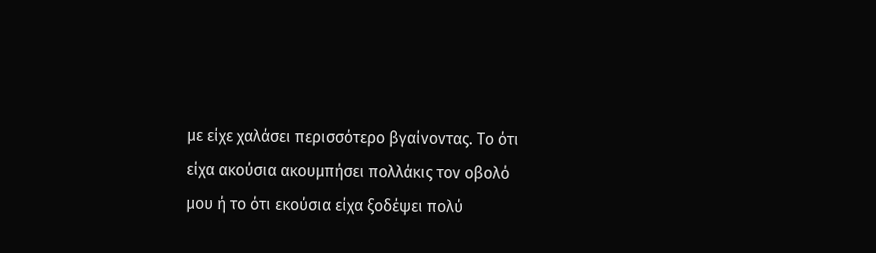με είχε χαλάσει περισσότερο βγαίνοντας. Το ότι είχα ακούσια ακουμπήσει πολλάκις τον οβολό μου ή το ότι εκούσια είχα ξοδέψει πολύ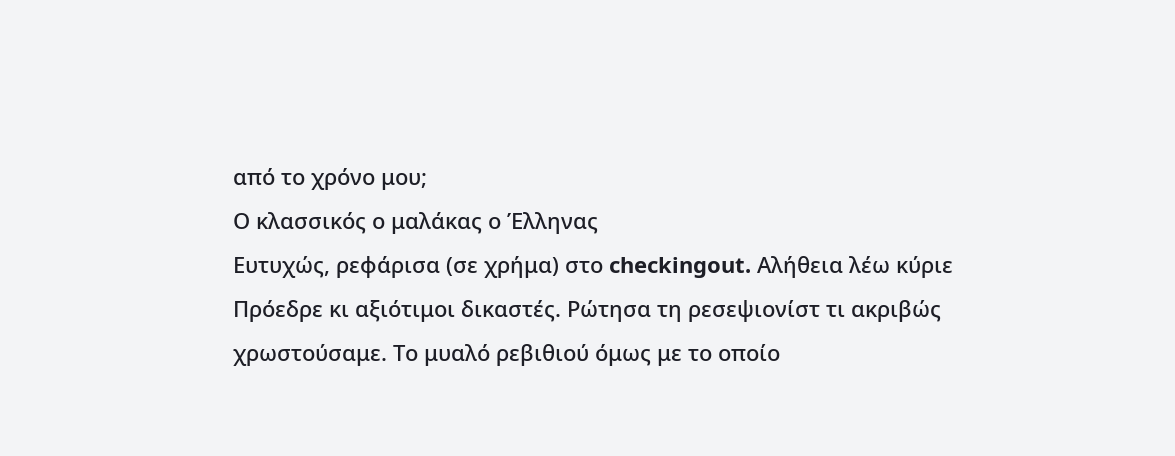από το χρόνο μου;
Ο κλασσικός ο μαλάκας ο Έλληνας
Ευτυχώς, ρεφάρισα (σε χρήμα) στο checkingout. Αλήθεια λέω κύριε Πρόεδρε κι αξιότιμοι δικαστές. Ρώτησα τη ρεσεψιονίστ τι ακριβώς χρωστούσαμε. Το μυαλό ρεβιθιού όμως με το οποίο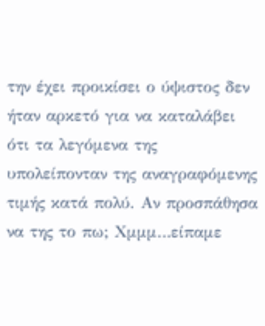την έχει προικίσει ο ύψιστος δεν ήταν αρκετό για να καταλάβει ότι τα λεγόμενα της υπολείπονταν της αναγραφόμενης τιμής κατά πολύ. Αν προσπάθησα να της το πω; Χμμμ…είπαμε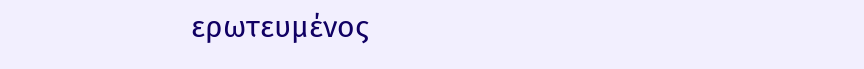ερωτευμένος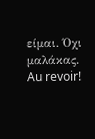είμαι. Όχι μαλάκας. Au revoir!